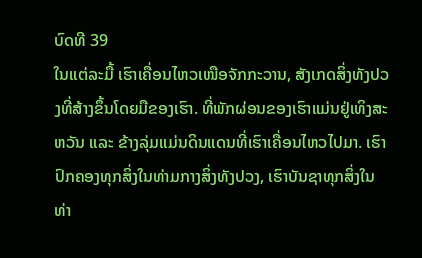ບົດທີ 39
ໃນແຕ່ລະມື້ ເຮົາເຄື່ອນໄຫວເໜືອຈັກກະວານ, ສັງເກດສິ່ງທັງປວງທີ່ສ້າງຂຶ້ນໂດຍມືຂອງເຮົາ. ທີ່ພັກຜ່ອນຂອງເຮົາແມ່ນຢູ່ເທິງສະຫວັນ ແລະ ຂ້າງລຸ່ມແມ່ນດິນແດນທີ່ເຮົາເຄື່ອນໄຫວໄປມາ. ເຮົາປົກຄອງທຸກສິ່ງໃນທ່າມກາງສິ່ງທັງປວງ, ເຮົາບັນຊາທຸກສິ່ງໃນທ່າ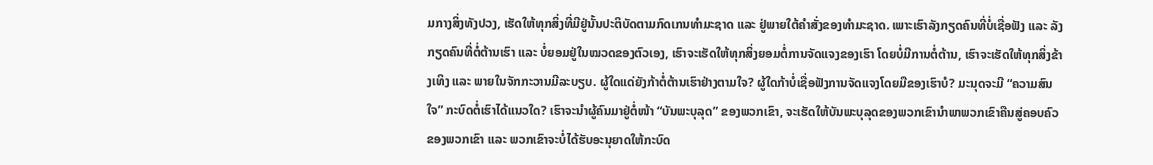ມກາງສິ່ງທັງປວງ, ເຮັດໃຫ້ທຸກສິ່ງທີ່ມີຢູ່ນັ້ນປະຕິບັດຕາມກົດເກນທຳມະຊາດ ແລະ ຢູ່ພາຍໃຕ້ຄຳສັ່ງຂອງທຳມະຊາດ. ເພາະເຮົາລັງກຽດຄົນທີ່ບໍ່ເຊື່ອຟັງ ແລະ ລັງກຽດຄົນທີ່ຕໍ່ຕ້ານເຮົາ ແລະ ບໍ່ຍອມຢູ່ໃນໝວດຂອງຕົວເອງ, ເຮົາຈະເຮັດໃຫ້ທຸກສິ່ງຍອມຕໍ່ການຈັດແຈງຂອງເຮົາ ໂດຍບໍ່ມີການຕໍ່ຕ້ານ, ເຮົາຈະເຮັດໃຫ້ທຸກສິ່ງຂ້າງເທິງ ແລະ ພາຍໃນຈັກກະວານມີລະບຽບ. ຜູ້ໃດແດ່ຍັງກ້າຕໍ່ຕ້ານເຮົາຢ່າງຕາມໃຈ? ຜູ້ໃດກ້າບໍ່ເຊື່ອຟັງການຈັດແຈງໂດຍມືຂອງເຮົາບໍ? ມະນຸດຈະມີ “ຄວາມສົນໃຈ” ກະບົດຕໍ່ເຮົາໄດ້ແນວໃດ? ເຮົາຈະນໍາຜູ້ຄົນມາຢູ່ຕໍ່ໜ້າ “ບັນພະບຸລຸດ” ຂອງພວກເຂົາ, ຈະເຮັດໃຫ້ບັນພະບຸລຸດຂອງພວກເຂົານໍາພາພວກເຂົາຄືນສູ່ຄອບຄົວຂອງພວກເຂົາ ແລະ ພວກເຂົາຈະບໍ່ໄດ້ຮັບອະນຸຍາດໃຫ້ກະບົດ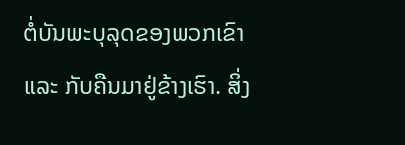ຕໍ່ບັນພະບຸລຸດຂອງພວກເຂົາ ແລະ ກັບຄືນມາຢູ່ຂ້າງເຮົາ. ສິ່ງ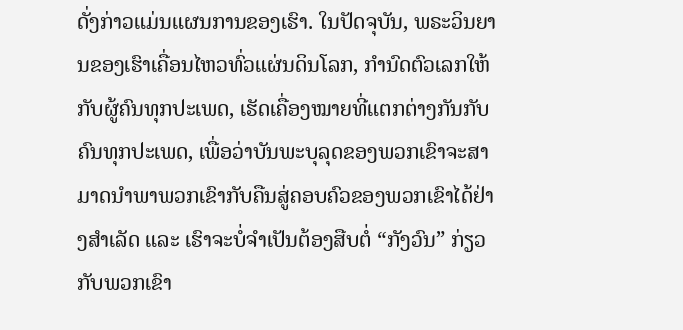ດັ່ງກ່າວແມ່ນແຜນການຂອງເຮົາ. ໃນປັດຈຸບັນ, ພຣະວິນຍານຂອງເຮົາເຄື່ອນໄຫວທົ່ວແຜ່ນດິນໂລກ, ກຳນົດຕົວເລກໃຫ້ກັບຜູ້ຄົນທຸກປະເພດ, ເຮັດເຄື່ອງໝາຍທີ່ແຕກຕ່າງກັນກັບຄົນທຸກປະເພດ, ເພື່ອວ່າບັນພະບຸລຸດຂອງພວກເຂົາຈະສາມາດນໍາພາພວກເຂົາກັບຄືນສູ່ຄອບຄົວຂອງພວກເຂົາໄດ້ຢ່າງສຳເລັດ ແລະ ເຮົາຈະບໍ່ຈຳເປັນຕ້ອງສືບຕໍ່ “ກັງວົນ” ກ່ຽວກັບພວກເຂົາ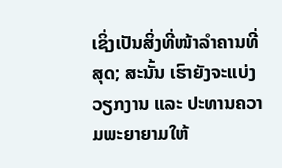ເຊິ່ງເປັນສິ່ງທີ່ໜ້າລຳຄານທີ່ສຸດ; ສະນັ້ນ ເຮົາຍັງຈະແບ່ງວຽກງານ ແລະ ປະທານຄວາມພະຍາຍາມໃຫ້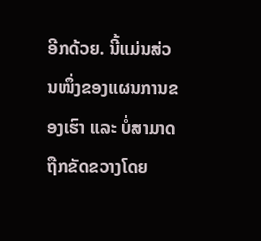ອີກດ້ວຍ. ນີ້ແມ່ນສ່ວນໜຶ່ງຂອງແຜນການຂອງເຮົາ ແລະ ບໍ່ສາມາດຖືກຂັດຂວາງໂດຍ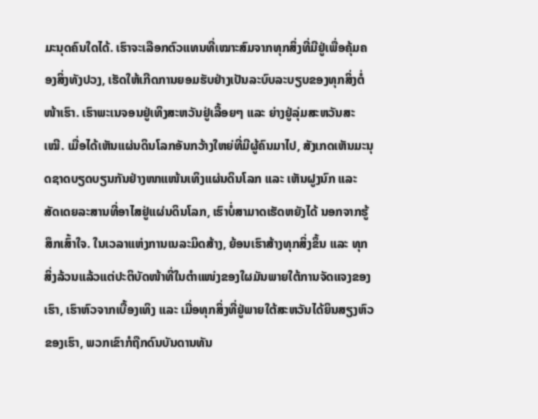ມະນຸດຄົນໃດໄດ້. ເຮົາຈະເລືອກຕົວແທນທີ່ເໝາະສົມຈາກທຸກສິ່ງທີ່ມີຢູ່ເພື່ອຄຸ້ມຄອງສິ່ງທັງປວງ, ເຮັດໃຫ້ເກີດການຍອມຮັບຢ່າງເປັນລະບົບລະບຽບຂອງທຸກສິ່ງຕໍ່ໜ້າເຮົາ. ເຮົາພະເນຈອນຢູ່ເທິງສະຫວັນຢູ່ເລື້ອຍໆ ແລະ ຍ່າງຢູ່ລຸ່ມສະຫວັນສະເໝີ. ເມື່ອໄດ້ເຫັນແຜ່ນດິນໂລກອັນກວ້າງໃຫຍ່ທີ່ມີຜູ້ຄົນມາໄປ, ສັງເກດເຫັນມະນຸດຊາດບຽດບຽນກັນຢ່າງໜາແໜ້ນເທິງແຜ່ນດິນໂລກ ແລະ ເຫັນຝູງນົກ ແລະ ສັດເດຍລະສານທີ່ອາໄສຢູ່ແຜ່ນດິນໂລກ, ເຮົາບໍ່ສາມາດເຮັດຫຍັງໄດ້ ນອກຈາກຮູ້ສຶກເສົ້າໃຈ. ໃນເວລາແຫ່ງການເນລະມິດສ້າງ, ຍ້ອນເຮົາສ້າງທຸກສິ່ງຂຶ້ນ ແລະ ທຸກສິ່ງລ້ວນແລ້ວແຕ່ປະຕິບັດໜ້າທີ່ໃນຕໍາແໜ່ງຂອງໃຜມັນພາຍໃຕ້ການຈັດແຈງຂອງເຮົາ, ເຮົາຫົວຈາກເບື້ອງເທິງ ແລະ ເມື່ອທຸກສິ່ງທີ່ຢູ່ພາຍໃຕ້ສະຫວັນໄດ້ຍິນສຽງຫົວຂອງເຮົາ, ພວກເຂົາກໍຖືກດົນບັນດານທັນ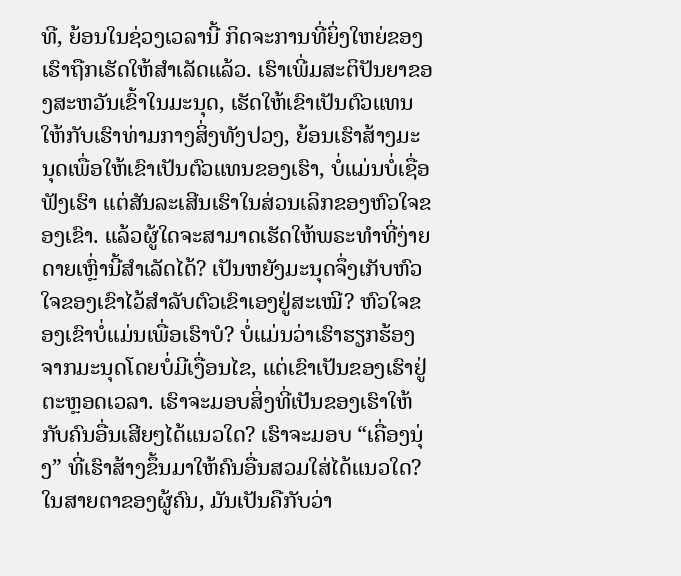ທີ, ຍ້ອນໃນຊ່ວງເວລານີ້ ກິດຈະການທີ່ຍິ່ງໃຫຍ່ຂອງເຮົາຖືກເຮັດໃຫ້ສຳເລັດແລ້ວ. ເຮົາເພີ່ມສະຕິປັນຍາຂອງສະຫວັນເຂົ້າໃນມະນຸດ, ເຮັດໃຫ້ເຂົາເປັນຕົວແທນໃຫ້ກັບເຮົາທ່າມກາງສິ່ງທັງປວງ, ຍ້ອນເຮົາສ້າງມະນຸດເພື່ອໃຫ້ເຂົາເປັນຕົວແທນຂອງເຮົາ, ບໍ່ແມ່ນບໍ່ເຊື່ອຟັງເຮົາ ແຕ່ສັນລະເສີນເຮົາໃນສ່ວນເລິກຂອງຫົວໃຈຂອງເຂົາ. ແລ້ວຜູ້ໃດຈະສາມາດເຮັດໃຫ້ພຣະທຳທີ່ງ່າຍດາຍເຫຼົ່ານີ້ສຳເລັດໄດ້? ເປັນຫຍັງມະນຸດຈຶ່ງເກັບຫົວໃຈຂອງເຂົາໄວ້ສໍາລັບຕົວເຂົາເອງຢູ່ສະເໝີ? ຫົວໃຈຂອງເຂົາບໍ່ແມ່ນເພື່ອເຮົາບໍ? ບໍ່ແມ່ນວ່າເຮົາຮຽກຮ້ອງຈາກມະນຸດໂດຍບໍ່ມີເງື່ອນໄຂ, ແຕ່ເຂົາເປັນຂອງເຮົາຢູ່ຕະຫຼອດເວລາ. ເຮົາຈະມອບສິ່ງທີ່ເປັນຂອງເຮົາໃຫ້ກັບຄົນອື່ນເສີຍໆໄດ້ແນວໃດ? ເຮົາຈະມອບ “ເຄື່ອງນຸ່ງ” ທີ່ເຮົາສ້າງຂຶ້ນມາໃຫ້ຄົນອື່ນສວມໃສ່ໄດ້ແນວໃດ? ໃນສາຍຕາຂອງຜູ້ຄົນ, ມັນເປັນຄືກັບວ່າ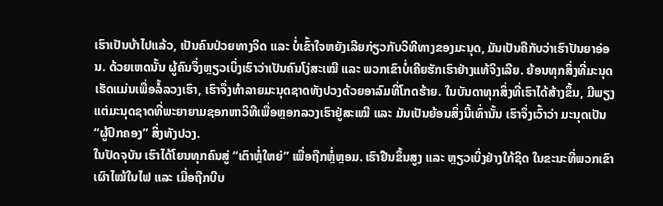ເຮົາເປັນບ້າໄປແລ້ວ, ເປັນຄົນປ່ວຍທາງຈິດ ແລະ ບໍ່ເຂົ້າໃຈຫຍັງເລີຍກ່ຽວກັບວິທີທາງຂອງມະນຸດ, ມັນເປັນຄືກັບວ່າເຮົາປັນຍາອ່ອນ. ດ້ວຍເຫດນັ້ນ ຜູ້ຄົນຈຶ່ງຫຼຽວເບິ່ງເຮົາວ່າເປັນຄົນໂງ່ສະເໝີ ແລະ ພວກເຂົາບໍ່ເຄີຍຮັກເຮົາຢ່າງແທ້ຈິງເລີຍ. ຍ້ອນທຸກສິ່ງທີ່ມະນຸດເຮັດແມ່ນເພື່ອລໍ້ລວງເຮົາ, ເຮົາຈຶ່ງທຳລາຍມະນຸດຊາດທັງປວງດ້ວຍອາລົມທີ່ໂກດຮ້າຍ. ໃນບັນດາທຸກສິ່ງທີ່ເຮົາໄດ້ສ້າງຂຶ້ນ, ມີພຽງແຕ່ມະນຸດຊາດທີ່ພະຍາຍາມຊອກຫາວິທີເພື່ອຫຼອກລວງເຮົາຢູ່ສະເໝີ ແລະ ມັນເປັນຍ້ອນສິ່ງນີ້ເທົ່ານັ້ນ ເຮົາຈຶ່ງເວົ້າວ່າ ມະນຸດເປັນ “ຜູ້ປົກຄອງ” ສິ່ງທັງປວງ.
ໃນປັດຈຸບັນ ເຮົາໄດ້ໂຍນທຸກຄົນສູ່ “ເຕົາຫຼໍ່ໃຫຍ່” ເພື່ອຖືກຫຼໍ່ຫຼອມ. ເຮົາຢືນຂຶ້ນສູງ ແລະ ຫຼຽວເບິ່ງຢ່າງໃກ້ຊິດ ໃນຂະນະທີ່ພວກເຂົາເຜົາໄໝ້ໃນໄຟ ແລະ ເມື່ອຖືກບີບ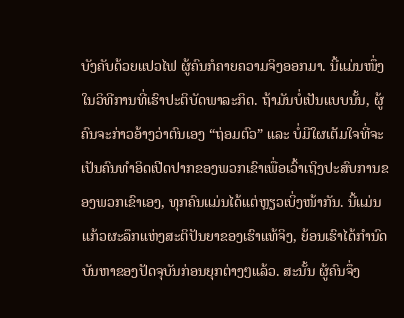ບັງຄັບດ້ວຍແປວໄຟ ຜູ້ຄົນກໍຄາຍຄວາມຈິງອອກມາ. ນີ້ແມ່ນໜຶ່ງໃນວິທີການທີ່ເຮົາປະຕິບັດພາລະກິດ. ຖ້າມັນບໍ່ເປັນແບບນັ້ນ, ຜູ້ຄົນຈະກ່າວອ້າງວ່າຕົນເອງ “ຖ່ອມຕົວ” ແລະ ບໍ່ມີໃຜເຕັມໃຈທີ່ຈະເປັນຄົນທຳອິດເປີດປາກຂອງພວກເຂົາເພື່ອເວົ້າເຖິງປະສົບການຂອງພວກເຂົາເອງ, ທຸກຄົນແມ່ນໄດ້ແຕ່ຫຼຽວເບິ່ງໜ້າກັນ. ນີ້ແມ່ນແກ້ວຜະລຶກແຫ່ງສະຕິປັນຍາຂອງເຮົາແທ້ຈິງ, ຍ້ອນເຮົາໄດ້ກຳນົດບັນຫາຂອງປັດຈຸບັນກ່ອນຍຸກຕ່າງໆແລ້ວ. ສະນັ້ນ ຜູ້ຄົນຈຶ່ງ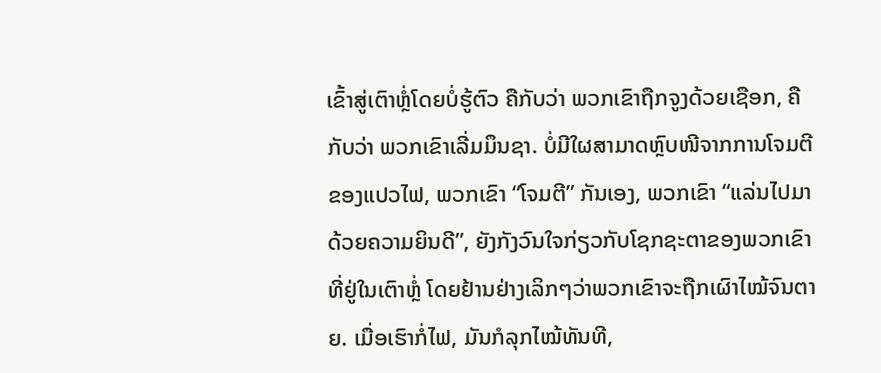ເຂົ້າສູ່ເຕົາຫຼໍ່ໂດຍບໍ່ຮູ້ຕົວ ຄືກັບວ່າ ພວກເຂົາຖືກຈູງດ້ວຍເຊືອກ, ຄືກັບວ່າ ພວກເຂົາເລີ່ມມຶນຊາ. ບໍ່ມີໃຜສາມາດຫຼົບໜີຈາກການໂຈມຕີຂອງແປວໄຟ, ພວກເຂົາ “ໂຈມຕີ” ກັນເອງ, ພວກເຂົາ “ແລ່ນໄປມາດ້ວຍຄວາມຍິນດີ”, ຍັງກັງວົນໃຈກ່ຽວກັບໂຊກຊະຕາຂອງພວກເຂົາທີ່ຢູ່ໃນເຕົາຫຼໍ່ ໂດຍຢ້ານຢ່າງເລິກໆວ່າພວກເຂົາຈະຖືກເຜົາໄໝ້ຈົນຕາຍ. ເມື່ອເຮົາກໍ່ໄຟ, ມັນກໍລຸກໄໝ້ທັນທີ,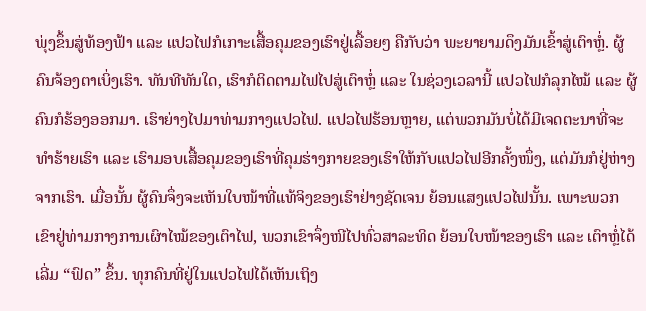ພຸ່ງຂຶ້ນສູ່ທ້ອງຟ້າ ແລະ ແປວໄຟກໍເກາະເສື້ອຄຸມຂອງເຮົາຢູ່ເລື້ອຍໆ ຄືກັບວ່າ ພະຍາຍາມດຶງມັນເຂົ້າສູ່ເຕົາຫຼໍ່. ຜູ້ຄົນຈ້ອງຕາເບິ່ງເຮົາ. ທັນທີທັນໃດ, ເຮົາກໍຕິດຕາມໄຟໄປສູ່ເຕົາຫຼໍ່ ແລະ ໃນຊ່ວງເວລານີ້ ແປວໄຟກໍລຸກໄໝ້ ແລະ ຜູ້ຄົນກໍຮ້ອງອອກມາ. ເຮົາຍ່າງໄປມາທ່າມກາງແປວໄຟ. ແປວໄຟຮ້ອນຫຼາຍ, ແຕ່ພວກມັນບໍ່ໄດ້ມີເຈດຕະນາທີ່ຈະທຳຮ້າຍເຮົາ ແລະ ເຮົາມອບເສື້ອຄຸມຂອງເຮົາທີ່ຄຸມຮ່າງກາຍຂອງເຮົາໃຫ້ກັບແປວໄຟອີກຄັ້ງໜຶ່ງ, ແຕ່ມັນກໍຢູ່ຫ່າງຈາກເຮົາ. ເມື່ອນັ້ນ ຜູ້ຄົນຈຶ່ງຈະເຫັນໃບໜ້າທີ່ແທ້ຈິງຂອງເຮົາຢ່າງຊັດເຈນ ຍ້ອນແສງແປວໄຟນັ້ນ. ເພາະພວກເຂົາຢູ່ທ່າມກາງການເຜົາໄໝ້ຂອງເຕົາໄຟ, ພວກເຂົາຈຶ່ງໜີໄປທົ່ວສາລະທິດ ຍ້ອນໃບໜ້າຂອງເຮົາ ແລະ ເຕົາຫຼໍ່ໄດ້ເລີ່ມ “ຟົດ” ຂຶ້ນ. ທຸກຄົນທີ່ຢູ່ໃນແປວໄຟໄດ້ເຫັນເຖິງ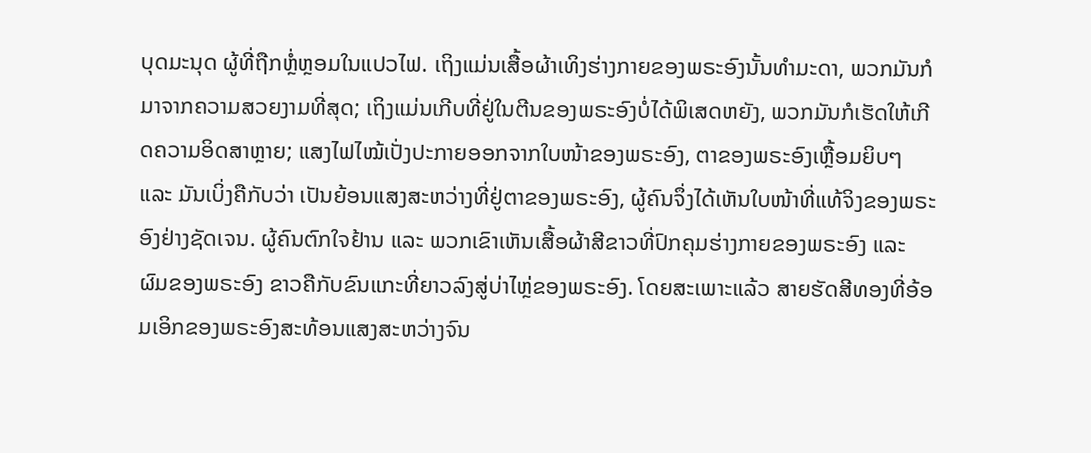ບຸດມະນຸດ ຜູ້ທີ່ຖືກຫຼໍ່ຫຼອມໃນແປວໄຟ. ເຖິງແມ່ນເສື້ອຜ້າເທິງຮ່າງກາຍຂອງພຣະອົງນັ້ນທຳມະດາ, ພວກມັນກໍມາຈາກຄວາມສວຍງາມທີ່ສຸດ; ເຖິງແມ່ນເກີບທີ່ຢູ່ໃນຕີນຂອງພຣະອົງບໍ່ໄດ້ພິເສດຫຍັງ, ພວກມັນກໍເຮັດໃຫ້ເກີດຄວາມອິດສາຫຼາຍ; ແສງໄຟໄໝ້ເປັ່ງປະກາຍອອກຈາກໃບໜ້າຂອງພຣະອົງ, ຕາຂອງພຣະອົງເຫຼື້ອມຍິບໆ ແລະ ມັນເບິ່ງຄືກັບວ່າ ເປັນຍ້ອນແສງສະຫວ່າງທີ່ຢູ່ຕາຂອງພຣະອົງ, ຜູ້ຄົນຈຶ່ງໄດ້ເຫັນໃບໜ້າທີ່ແທ້ຈິງຂອງພຣະອົງຢ່າງຊັດເຈນ. ຜູ້ຄົນຕົກໃຈຢ້ານ ແລະ ພວກເຂົາເຫັນເສື້ອຜ້າສີຂາວທີ່ປົກຄຸມຮ່າງກາຍຂອງພຣະອົງ ແລະ ຜົມຂອງພຣະອົງ ຂາວຄືກັບຂົນແກະທີ່ຍາວລົງສູ່ບ່າໄຫຼ່ຂອງພຣະອົງ. ໂດຍສະເພາະແລ້ວ ສາຍຮັດສີທອງທີ່ອ້ອມເອິກຂອງພຣະອົງສະທ້ອນແສງສະຫວ່າງຈົນ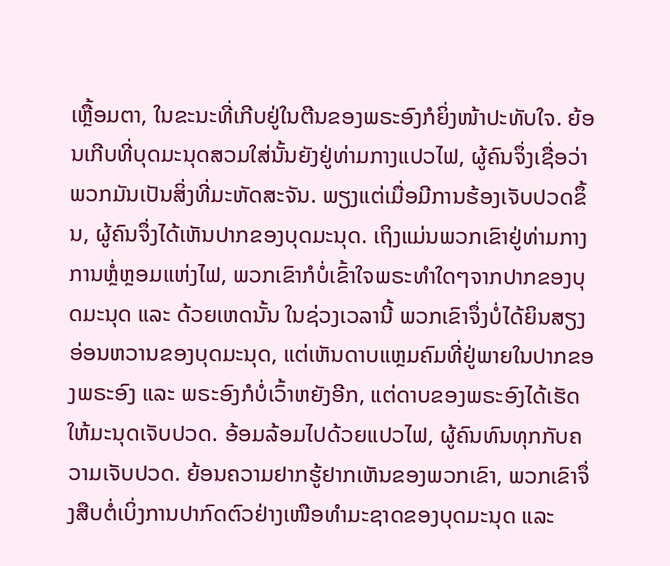ເຫຼື້ອມຕາ, ໃນຂະນະທີ່ເກີບຢູ່ໃນຕີນຂອງພຣະອົງກໍຍິ່ງໜ້າປະທັບໃຈ. ຍ້ອນເກີບທີ່ບຸດມະນຸດສວມໃສ່ນັ້ນຍັງຢູ່ທ່າມກາງແປວໄຟ, ຜູ້ຄົນຈຶ່ງເຊື່ອວ່າພວກມັນເປັນສິ່ງທີ່ມະຫັດສະຈັນ. ພຽງແຕ່ເມື່ອມີການຮ້ອງເຈັບປວດຂຶ້ນ, ຜູ້ຄົນຈຶ່ງໄດ້ເຫັນປາກຂອງບຸດມະນຸດ. ເຖິງແມ່ນພວກເຂົາຢູ່ທ່າມກາງການຫຼໍ່ຫຼອມແຫ່ງໄຟ, ພວກເຂົາກໍບໍ່ເຂົ້າໃຈພຣະທຳໃດໆຈາກປາກຂອງບຸດມະນຸດ ແລະ ດ້ວຍເຫດນັ້ນ ໃນຊ່ວງເວລານີ້ ພວກເຂົາຈຶ່ງບໍ່ໄດ້ຍິນສຽງອ່ອນຫວານຂອງບຸດມະນຸດ, ແຕ່ເຫັນດາບແຫຼມຄົມທີ່ຢູ່ພາຍໃນປາກຂອງພຣະອົງ ແລະ ພຣະອົງກໍບໍ່ເວົ້າຫຍັງອີກ, ແຕ່ດາບຂອງພຣະອົງໄດ້ເຮັດໃຫ້ມະນຸດເຈັບປວດ. ອ້ອມລ້ອມໄປດ້ວຍແປວໄຟ, ຜູ້ຄົນທົນທຸກກັບຄວາມເຈັບປວດ. ຍ້ອນຄວາມຢາກຮູ້ຢາກເຫັນຂອງພວກເຂົາ, ພວກເຂົາຈຶ່ງສືບຕໍ່ເບິ່ງການປາກົດຕົວຢ່າງເໜືອທໍາມະຊາດຂອງບຸດມະນຸດ ແລະ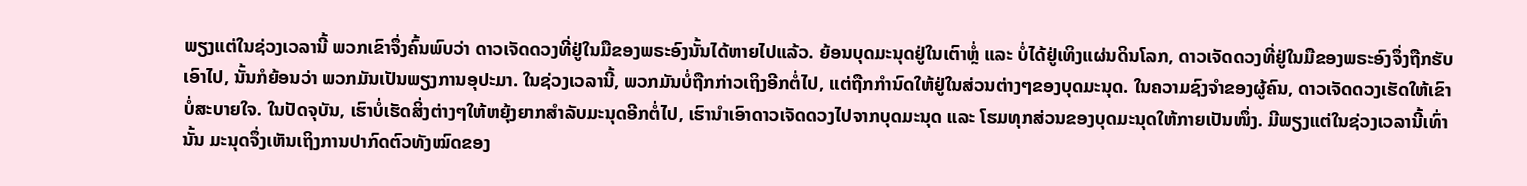ພຽງແຕ່ໃນຊ່ວງເວລານີ້ ພວກເຂົາຈຶ່ງຄົ້ນພົບວ່າ ດາວເຈັດດວງທີ່ຢູ່ໃນມືຂອງພຣະອົງນັ້ນໄດ້ຫາຍໄປແລ້ວ. ຍ້ອນບຸດມະນຸດຢູ່ໃນເຕົາຫຼໍ່ ແລະ ບໍ່ໄດ້ຢູ່ເທິງແຜ່ນດິນໂລກ, ດາວເຈັດດວງທີ່ຢູ່ໃນມືຂອງພຣະອົງຈຶ່ງຖືກຮັບເອົາໄປ, ນັ້ນກໍຍ້ອນວ່າ ພວກມັນເປັນພຽງການອຸປະມາ. ໃນຊ່ວງເວລານີ້, ພວກມັນບໍ່ຖືກກ່າວເຖິງອີກຕໍ່ໄປ, ແຕ່ຖືກກຳນົດໃຫ້ຢູ່ໃນສ່ວນຕ່າງໆຂອງບຸດມະນຸດ. ໃນຄວາມຊົງຈຳຂອງຜູ້ຄົນ, ດາວເຈັດດວງເຮັດໃຫ້ເຂົາບໍ່ສະບາຍໃຈ. ໃນປັດຈຸບັນ, ເຮົາບໍ່ເຮັດສິ່ງຕ່າງໆໃຫ້ຫຍຸ້ງຍາກສຳລັບມະນຸດອີກຕໍ່ໄປ, ເຮົານໍາເອົາດາວເຈັດດວງໄປຈາກບຸດມະນຸດ ແລະ ໂຮມທຸກສ່ວນຂອງບຸດມະນຸດໃຫ້ກາຍເປັນໜຶ່ງ. ມີພຽງແຕ່ໃນຊ່ວງເວລານີ້ເທົ່ານັ້ນ ມະນຸດຈຶ່ງເຫັນເຖິງການປາກົດຕົວທັງໝົດຂອງ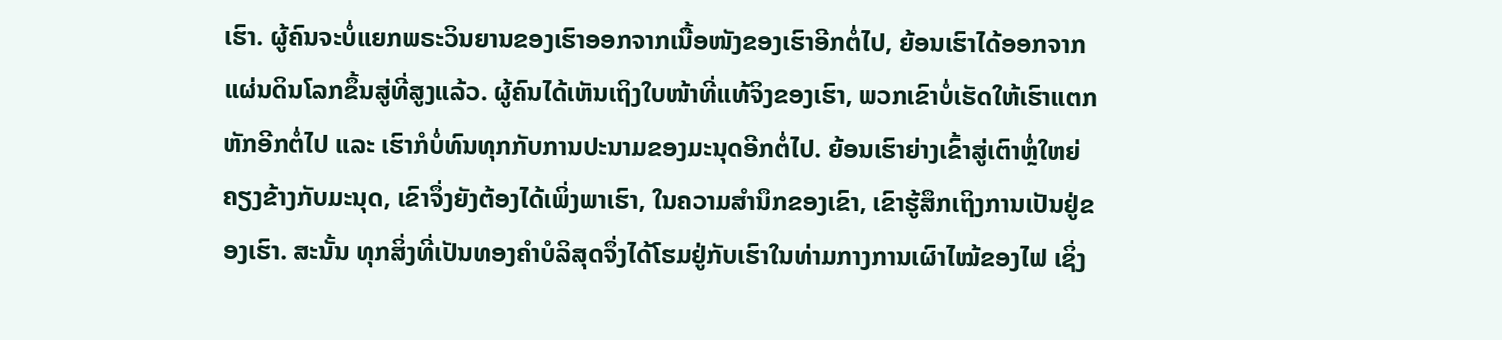ເຮົາ. ຜູ້ຄົນຈະບໍ່ແຍກພຣະວິນຍານຂອງເຮົາອອກຈາກເນື້ອໜັງຂອງເຮົາອີກຕໍ່ໄປ, ຍ້ອນເຮົາໄດ້ອອກຈາກແຜ່ນດິນໂລກຂຶ້ນສູ່ທີ່ສູງແລ້ວ. ຜູ້ຄົນໄດ້ເຫັນເຖິງໃບໜ້າທີ່ແທ້ຈິງຂອງເຮົາ, ພວກເຂົາບໍ່ເຮັດໃຫ້ເຮົາແຕກຫັກອີກຕໍ່ໄປ ແລະ ເຮົາກໍບໍ່ທົນທຸກກັບການປະນາມຂອງມະນຸດອີກຕໍ່ໄປ. ຍ້ອນເຮົາຍ່າງເຂົ້າສູ່ເຕົາຫຼໍ່ໃຫຍ່ຄຽງຂ້າງກັບມະນຸດ, ເຂົາຈຶ່ງຍັງຕ້ອງໄດ້ເພິ່ງພາເຮົາ, ໃນຄວາມສໍານຶກຂອງເຂົາ, ເຂົາຮູ້ສຶກເຖິງການເປັນຢູ່ຂອງເຮົາ. ສະນັ້ນ ທຸກສິ່ງທີ່ເປັນທອງຄຳບໍລິສຸດຈຶ່ງໄດ້ໂຮມຢູ່ກັບເຮົາໃນທ່າມກາງການເຜົາໄໝ້ຂອງໄຟ ເຊິ່ງ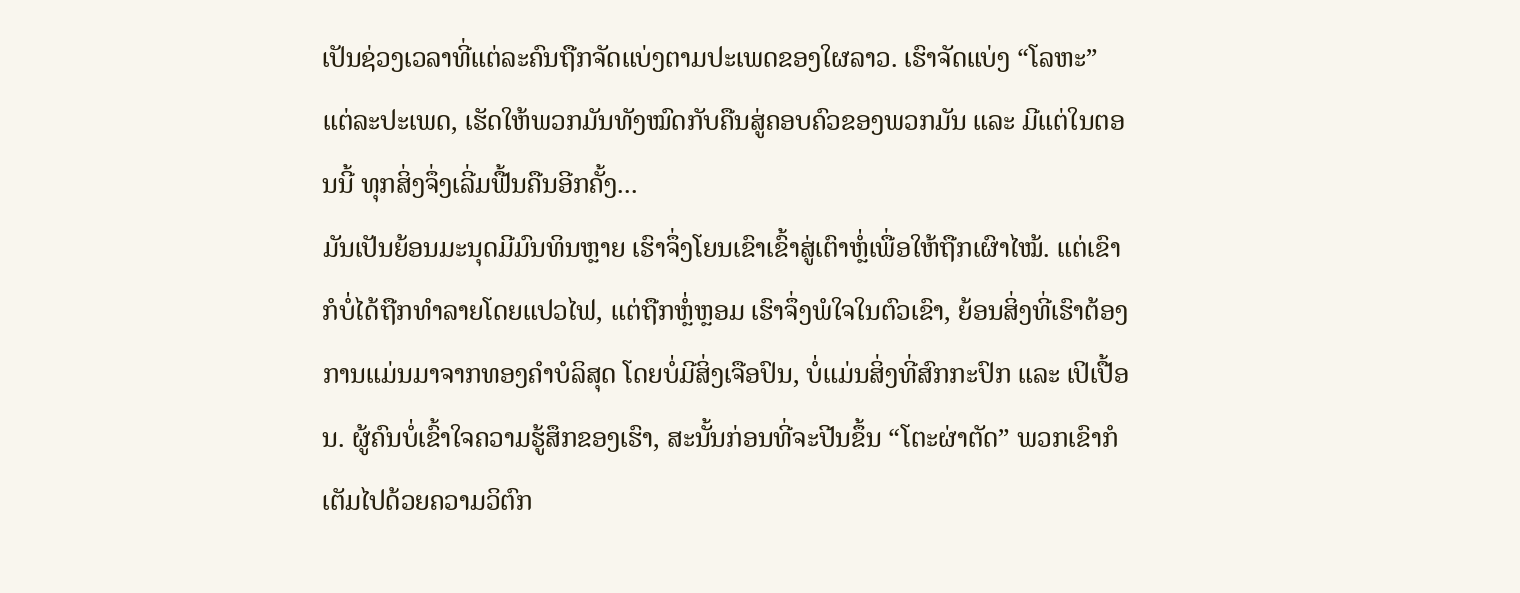ເປັນຊ່ວງເວລາທີ່ແຕ່ລະຄົນຖືກຈັດແບ່ງຕາມປະເພດຂອງໃຜລາວ. ເຮົາຈັດແບ່ງ “ໂລຫະ” ແຕ່ລະປະເພດ, ເຮັດໃຫ້ພວກມັນທັງໝົດກັບຄືນສູ່ຄອບຄົວຂອງພວກມັນ ແລະ ມີແຕ່ໃນຕອນນີ້ ທຸກສິ່ງຈຶ່ງເລີ່ມຟື້ນຄືນອີກຄັ້ງ...
ມັນເປັນຍ້ອນມະນຸດມີມົນທິນຫຼາຍ ເຮົາຈຶ່ງໂຍນເຂົາເຂົ້າສູ່ເຕົາຫຼໍ່ເພື່ອໃຫ້ຖືກເຜົາໄໝ້. ແຕ່ເຂົາກໍບໍ່ໄດ້ຖືກທຳລາຍໂດຍແປວໄຟ, ແຕ່ຖືກຫຼໍ່ຫຼອມ ເຮົາຈຶ່ງພໍໃຈໃນຕົວເຂົາ, ຍ້ອນສິ່ງທີ່ເຮົາຕ້ອງການແມ່ນມາຈາກທອງຄຳບໍລິສຸດ ໂດຍບໍ່ມີສິ່ງເຈືອປົນ, ບໍ່ແມ່ນສິ່ງທີ່ສົກກະປົກ ແລະ ເປິເປື້ອນ. ຜູ້ຄົນບໍ່ເຂົ້າໃຈຄວາມຮູ້ສຶກຂອງເຮົາ, ສະນັ້ນກ່ອນທີ່ຈະປີນຂຶ້ນ “ໂຕະຜ່າຕັດ” ພວກເຂົາກໍເຕັມໄປດ້ວຍຄວາມວິຕົກ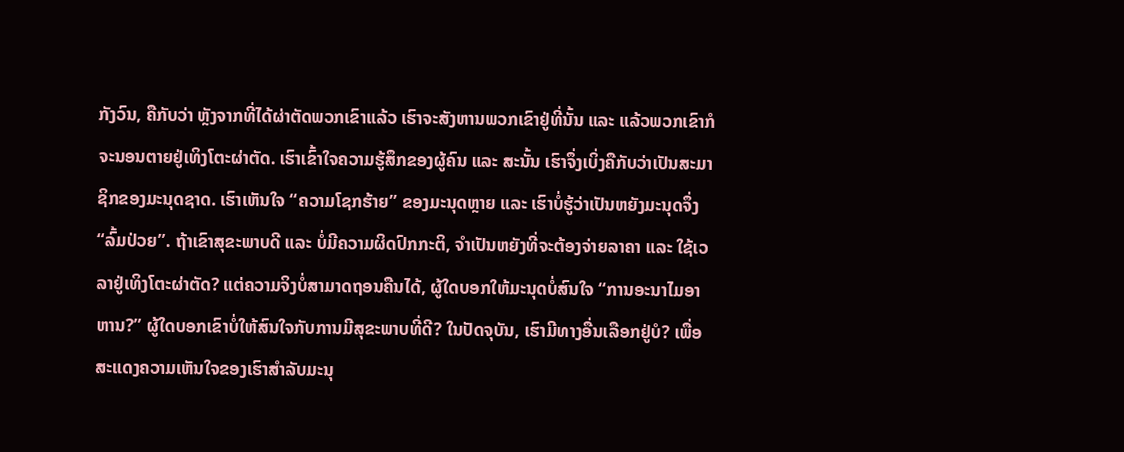ກັງວົນ, ຄືກັບວ່າ ຫຼັງຈາກທີ່ໄດ້ຜ່າຕັດພວກເຂົາແລ້ວ ເຮົາຈະສັງຫານພວກເຂົາຢູ່ທີ່ນັ້ນ ແລະ ແລ້ວພວກເຂົາກໍຈະນອນຕາຍຢູ່ເທິງໂຕະຜ່າຕັດ. ເຮົາເຂົ້າໃຈຄວາມຮູ້ສຶກຂອງຜູ້ຄົນ ແລະ ສະນັ້ນ ເຮົາຈຶ່ງເບິ່ງຄືກັບວ່າເປັນສະມາຊິກຂອງມະນຸດຊາດ. ເຮົາເຫັນໃຈ “ຄວາມໂຊກຮ້າຍ” ຂອງມະນຸດຫຼາຍ ແລະ ເຮົາບໍ່ຮູ້ວ່າເປັນຫຍັງມະນຸດຈຶ່ງ “ລົ້ມປ່ວຍ”. ຖ້າເຂົາສຸຂະພາບດີ ແລະ ບໍ່ມີຄວາມຜິດປົກກະຕິ, ຈຳເປັນຫຍັງທີ່ຈະຕ້ອງຈ່າຍລາຄາ ແລະ ໃຊ້ເວລາຢູ່ເທິງໂຕະຜ່າຕັດ? ແຕ່ຄວາມຈິງບໍ່ສາມາດຖອນຄືນໄດ້, ຜູ້ໃດບອກໃຫ້ມະນຸດບໍ່ສົນໃຈ “ການອະນາໄມອາຫານ?” ຜູ້ໃດບອກເຂົາບໍ່ໃຫ້ສົນໃຈກັບການມີສຸຂະພາບທີ່ດີ? ໃນປັດຈຸບັນ, ເຮົາມີທາງອື່ນເລືອກຢູ່ບໍ? ເພື່ອສະແດງຄວາມເຫັນໃຈຂອງເຮົາສຳລັບມະນຸ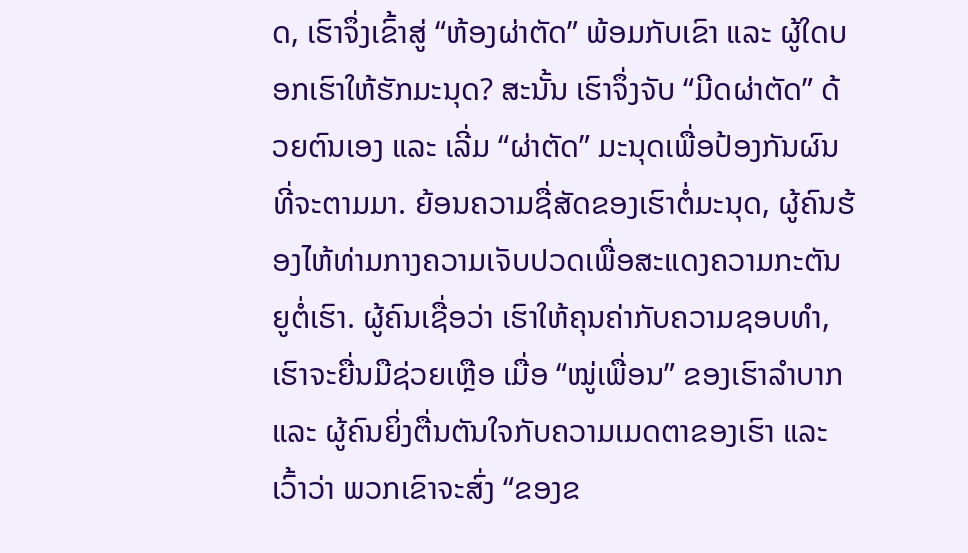ດ, ເຮົາຈຶ່ງເຂົ້າສູ່ “ຫ້ອງຜ່າຕັດ” ພ້ອມກັບເຂົາ ແລະ ຜູ້ໃດບອກເຮົາໃຫ້ຮັກມະນຸດ? ສະນັ້ນ ເຮົາຈຶ່ງຈັບ “ມີດຜ່າຕັດ” ດ້ວຍຕົນເອງ ແລະ ເລີ່ມ “ຜ່າຕັດ” ມະນຸດເພື່ອປ້ອງກັນຜົນທີ່ຈະຕາມມາ. ຍ້ອນຄວາມຊື່ສັດຂອງເຮົາຕໍ່ມະນຸດ, ຜູ້ຄົນຮ້ອງໄຫ້ທ່າມກາງຄວາມເຈັບປວດເພື່ອສະແດງຄວາມກະຕັນຍູຕໍ່ເຮົາ. ຜູ້ຄົນເຊື່ອວ່າ ເຮົາໃຫ້ຄຸນຄ່າກັບຄວາມຊອບທໍາ, ເຮົາຈະຍື່ນມືຊ່ວຍເຫຼືອ ເມື່ອ “ໝູ່ເພື່ອນ” ຂອງເຮົາລໍາບາກ ແລະ ຜູ້ຄົນຍິ່ງຕື່ນຕັນໃຈກັບຄວາມເມດຕາຂອງເຮົາ ແລະ ເວົ້າວ່າ ພວກເຂົາຈະສົ່ງ “ຂອງຂ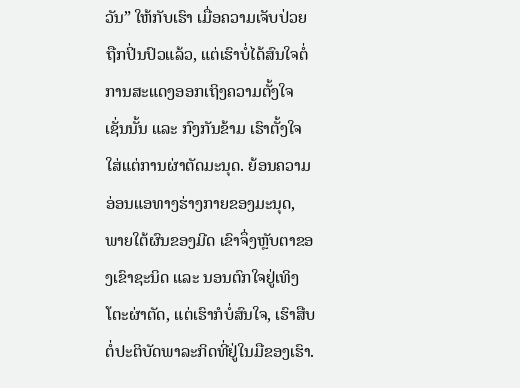ວັນ” ໃຫ້ກັບເຮົາ ເມື່ອຄວາມເຈັບປ່ວຍຖືກປິ່ນປົວແລ້ວ, ແຕ່ເຮົາບໍ່ໄດ້ສົນໃຈຕໍ່ການສະແດງອອກເຖິງຄວາມຕັ້ງໃຈເຊັ່ນນັ້ນ ແລະ ກົງກັນຂ້າມ ເຮົາຕັ້ງໃຈໃສ່ແຕ່ການຜ່າຕັດມະນຸດ. ຍ້ອນຄວາມອ່ອນແອທາງຮ່າງກາຍຂອງມະນຸດ, ພາຍໃຕ້ຜົນຂອງມີດ ເຂົາຈຶ່ງຫຼັບຕາຂອງເຂົາຊະນິດ ແລະ ນອນຕົກໃຈຢູ່ເທິງໂຕະຜ່າຕັດ, ແຕ່ເຮົາກໍບໍ່ສົນໃຈ, ເຮົາສືບຕໍ່ປະຕິບັດພາລະກິດທີ່ຢູ່ໃນມືຂອງເຮົາ.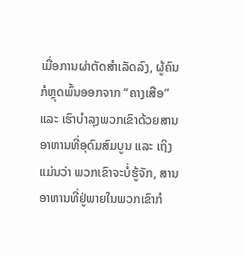ເມື່ອການຜ່າຕັດສຳເລັດລົງ, ຜູ້ຄົນກໍຫຼຸດພົ້ນອອກຈາກ “ຄາງເສືອ” ແລະ ເຮົາບຳລຸງພວກເຂົາດ້ວຍສານອາຫານທີ່ອຸດົມສົມບູນ ແລະ ເຖິງແມ່ນວ່າ ພວກເຂົາຈະບໍ່ຮູ້ຈັກ, ສານອາຫານທີ່ຢູ່ພາຍໃນພວກເຂົາກໍ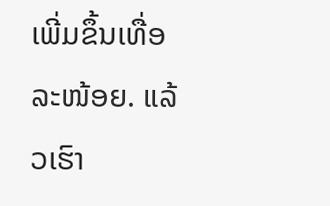ເພີ່ມຂຶ້ນເທື່ອລະໜ້ອຍ. ແລ້ວເຮົາ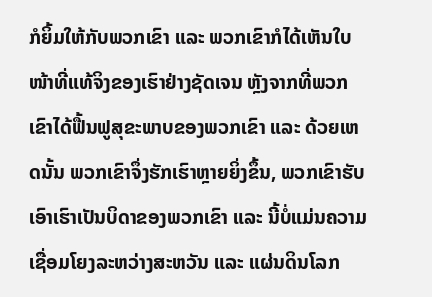ກໍຍິ້ມໃຫ້ກັບພວກເຂົາ ແລະ ພວກເຂົາກໍໄດ້ເຫັນໃບໜ້າທີ່ແທ້ຈິງຂອງເຮົາຢ່າງຊັດເຈນ ຫຼັງຈາກທີ່ພວກເຂົາໄດ້ຟື້ນຟູສຸຂະພາບຂອງພວກເຂົາ ແລະ ດ້ວຍເຫດນັ້ນ ພວກເຂົາຈຶ່ງຮັກເຮົາຫຼາຍຍິ່ງຂຶ້ນ, ພວກເຂົາຮັບເອົາເຮົາເປັນບິດາຂອງພວກເຂົາ ແລະ ນີ້ບໍ່ແມ່ນຄວາມເຊື່ອມໂຍງລະຫວ່າງສະຫວັນ ແລະ ແຜ່ນດິນໂລກ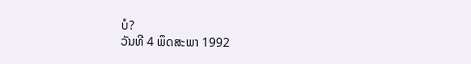ບໍ?
ວັນທີ 4 ພຶດສະພາ 1992